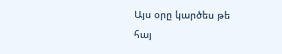Այս օրը կարծես թե հայ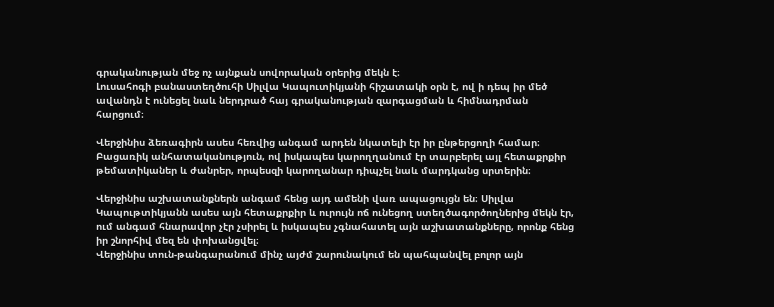գրականության մեջ ոչ այնքան սովորական օրերից մեկն է։
Լուսահոգի բանաստեղծուհի Սիլվա Կապուտիկյանի հիշատակի օրն է, ով ի դեպ իր մեծ ավանդն է ունեցել նաև ներդրած հայ գրականության զարգացման և հիմնադրման հարցում։

Վերջինիս ձեռագիրն ասես հեռվից անգամ արդեն նկատելի էր իր ընթերցողի համար։
Բացառիկ անհատականություն, ով իսկապես կարողղանում էր տարբերել այլ հետաքրքիր թեմատիկաներ և ժանրեր, որպեսզի կարողանար դիպչել նաև մարդկանց սրտերին։

Վերջինիս աշխատանքներն անգամ հենց այդ ամենի վառ ապացույցն են։ Սիլվա Կապութտիկյանն ասես այն հետաքրքիր և ուրույն ոճ ունեցող ստեղծագործողներից մեկն էր, ում անգամ հնարավոր չէր չսիրել և իսկապես չգնահատել այն աշխատանքները, որոնք հենց իր շնորհիվ մեզ են փոխանցվել։
Վերջինիս տուն-թանգարանում մինչ այժմ շարունակում են պահպանվել բոլոր այն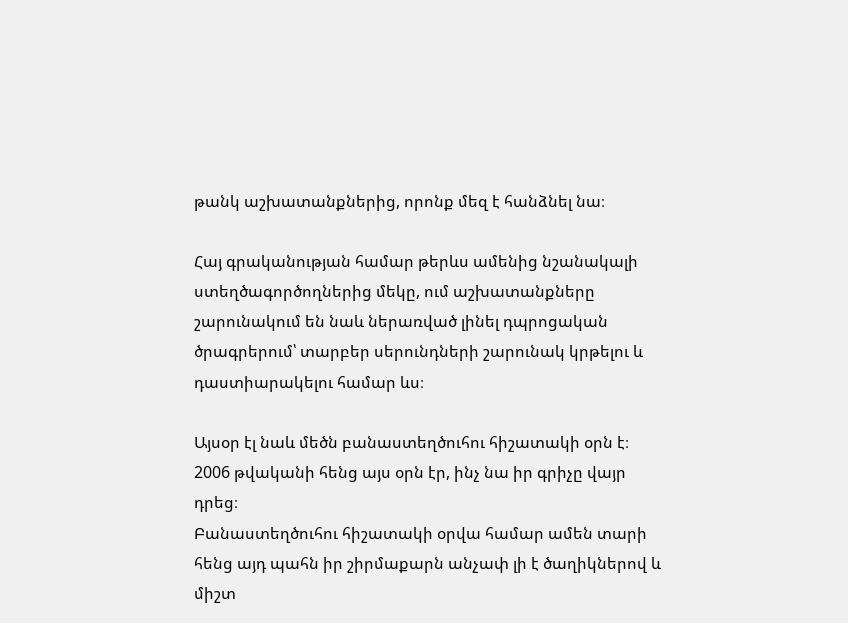թանկ աշխատանքներից, որոնք մեզ է հանձնել նա։

Հայ գրականության համար թերևս ամենից նշանակալի ստեղծագործողներից մեկը, ում աշխատանքները շարունակում են նաև ներառված լինել դպրոցական ծրագրերում՝ տարբեր սերունդների շարունակ կրթելու և դաստիարակելու համար ևս։

Այսօր էլ նաև մեծն բանաստեղծուհու հիշատակի օրն է։ 2006 թվականի հենց այս օրն էր, ինչ նա իր գրիչը վայր դրեց։
Բանաստեղծուհու հիշատակի օրվա համար ամեն տարի հենց այդ պահն իր շիրմաքարն անչափ լի է ծաղիկներով և միշտ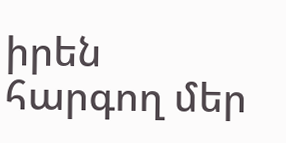իրեն հարգող մեր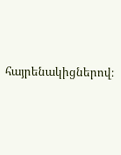հայրենակիցներով։